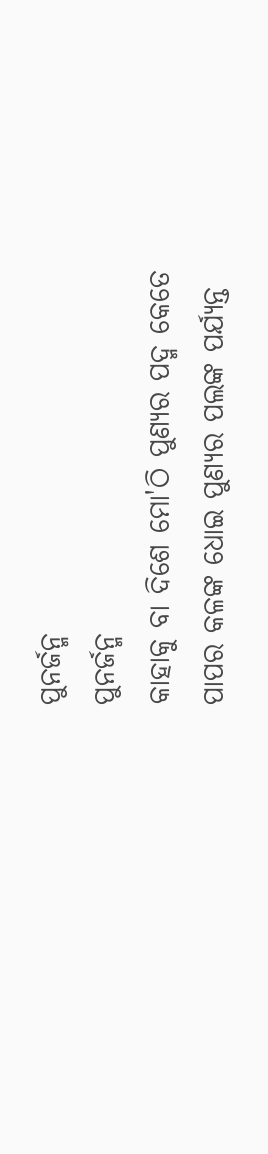ପୁନର୍ଜନ୍ମ
ପୁନର୍ଜନ୍ମ
କାହାକୁ ବା ଦିଶେ ମୋ'ଠି ପୁଣ୍ଯର ପଦ୍ମ କେତେ
ପାପର କଳଙ୍କ ଧୋଇ ପୁଣ୍ଯର ପଲଙ୍କ ପର୍ଯ୍ଯନ୍ତ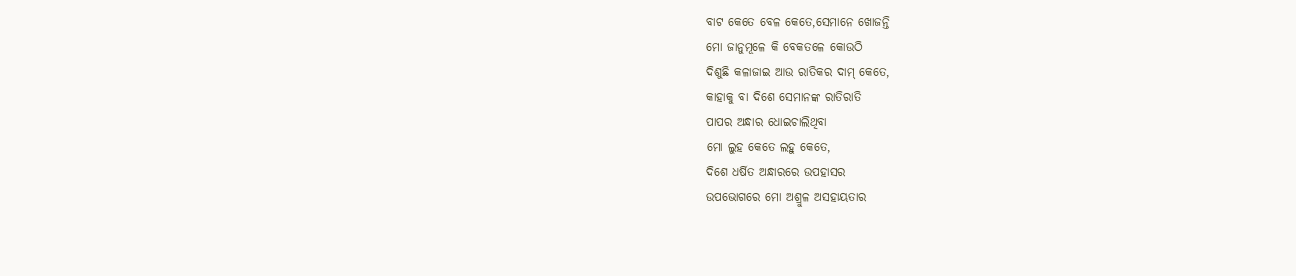ବାଟ କେତେ ବେଳ କେତେ,ସେମାନେ ଖୋଜନ୍ତି
ମୋ ଜାନୁମୂଳେ କି ବେକତଳେ କୋଉଠି
ଦିଶୁଛି କଳାଜାଇ ଆଉ ରାତିକର ଦାମ୍ କେତେ,
କାହାକୁ ବା ଦିଶେ ସେମାନଙ୍କ ରାତିରାତି
ପାପର ଅନ୍ଧାର ଧୋଇଚାଲିଥିବା
ମୋ ଲୁହ କେତେ ଲହୁ କେତେ,
ଦିଶେ ଧର୍ଷିତ ଅନ୍ଧାରରେ ଉପହାସର
ଉପଭୋଗରେ ମୋ ଅଶ୍ରୁଳ ଅସହାୟତାର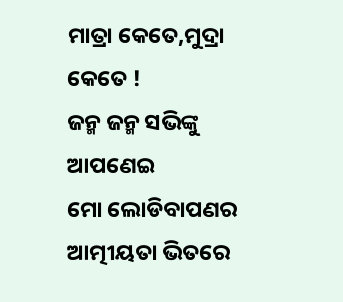ମାତ୍ରା କେତେ,ମୁଦ୍ରା କେତେ !
ଜନ୍ମ ଜନ୍ମ ସଭିଙ୍କୁ ଆପଣେଇ
ମୋ ଲୋଡିବାପଣର ଆତ୍ମୀୟତା ଭିତରେ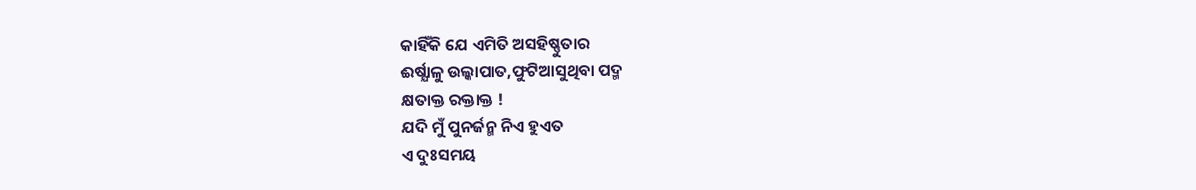କାହିଁକି ଯେ ଏମିତି ଅସହିଷ୍ଣୁତାର
ଈର୍ଷ୍ଯାଳୁ ଉଲ୍କାପାତ,ଫୁଟିଆସୁଥିବା ପଦ୍ମ
କ୍ଷତାକ୍ତ ରକ୍ତାକ୍ତ !
ଯଦି ମୁଁ ପୁନର୍ଜନ୍ମ ନିଏ ହୁଏତ
ଏ ଦୁଃସମୟ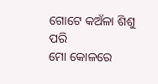ଗୋଟେ କଅଁଳା ଶିଶୁ ପରି
ମୋ କୋଳରେ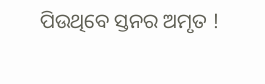ପିଉଥିବେ ସ୍ତନର ଅମୃତ !